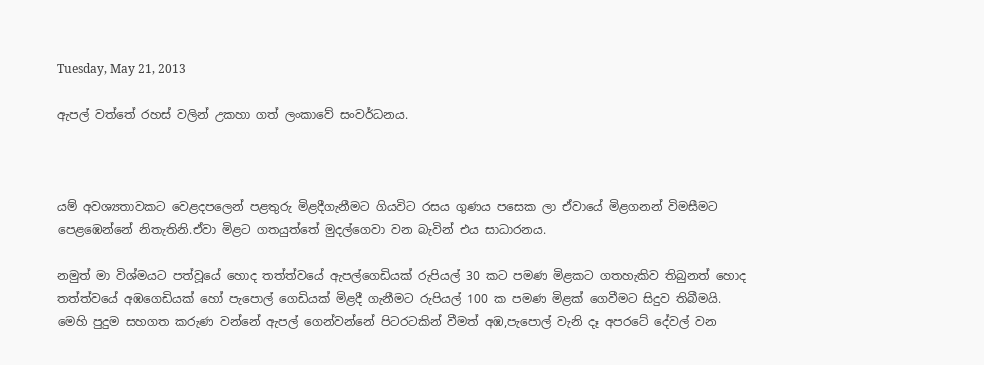Tuesday, May 21, 2013

ඇපල් වත්තේ රහස් වලින් උකහා ගත් ලංකාවේ සංවර්ධනය.



යම් අවශ්‍යතාවකට වෙළදපලෙන් පළතුරු මිළදීගැනීමට ගියවිට රසය ගුණය පසෙක ලා ඒවායේ මිළගනන් විමසීමට පෙළඹෙන්නේ නිතැතිනි.ඒවා මිළට ගතයුත්තේ මුදල්ගෙවා වන බැවින් එය සාධාරනය.

නමුත් මා විශ්මයට පත්වූයේ හොද තත්ත්වයේ ඇපල්ගෙඩියක් රුපියල් 30 කට පමණ මිළකට ගතහැකිව තිබුනත් හොද තත්ත්වයේ අඹගෙඩියක් හෝ පැපොල් ගෙඩියක් මිළදී ගැනීමට රුපියල් 100 ක පමණ මිළක් ගෙවීමට සිදුව තිබීමයි.
මෙහි පුදුම සහගත කරුණ වන්නේ ඇපල් ගෙන්වන්නේ පිටරටකින් වීමත් අඹ,පැපොල් වැනි දෑ අපරටේ දේවල් වන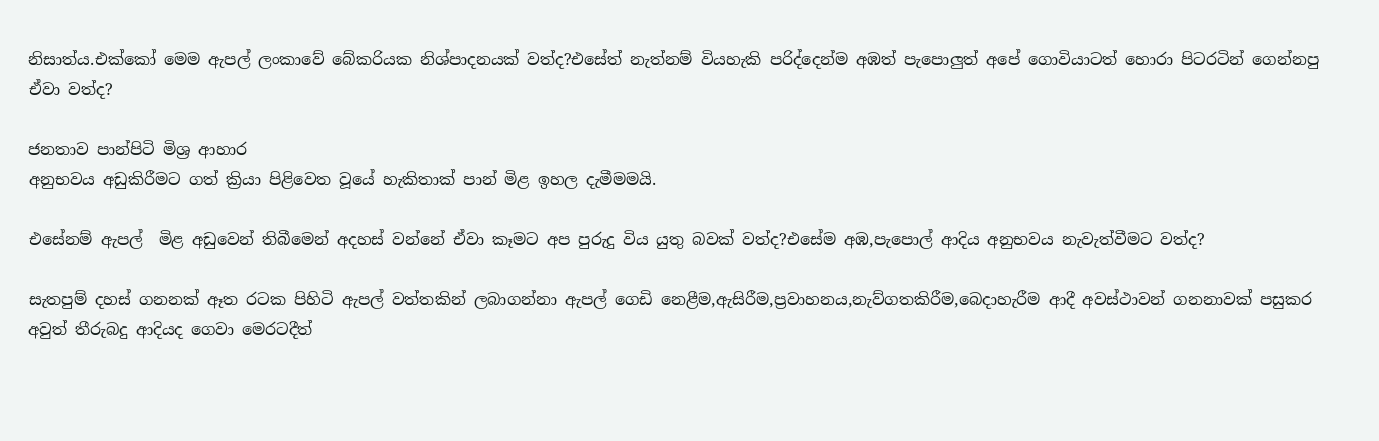නිසාත්ය.එක්කෝ මෙම ඇපල් ලංකාවේ බේකරියක නිශ්පාදනයක් වත්ද?එසේත් නැත්නම් වියහැකි පරිද්දෙන්ම අඹත් පැපොලුත් අපේ ගොවියාටත් හොරා පිටරටින් ගෙන්නපු ඒවා වත්ද?

ජනතාව පාන්පිටි මිශ්‍ර ආහාර
අනුභවය අඩුකිරීමට ගත් ක්‍රියා පිළිවෙත වූයේ හැකිතාක් පාන් මිළ ඉහල දැමීමමයි.

එසේනම් ඇපල්  මිළ අඩුවෙන් තිබීමෙන් අදහස් වන්නේ ඒවා කෑමට අප පුරුදු විය යුතු බවක් වත්ද?එසේම අඹ,පැපොල් ආදිය අනුභවය නැවැත්වීමට වත්ද?

සැතපුම් දහස් ගනනක් ඈත රටක පිහිටි ඇපල් වත්තකින් ලබාගන්නා ඇපල් ගෙඩි නෙළීම,ඇසිරීම,ප්‍රවාහනය,නැව්ගතකිරීම,බෙදාහැරීම ආදී අවස්ථාවන් ගනනාවක් පසුකර අවුත් තීරුබදු ආදියද ගෙවා මෙරටදීත්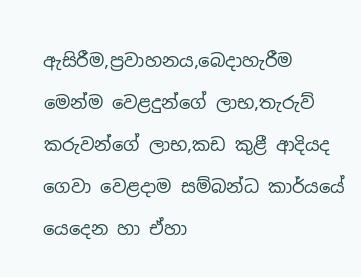ඇසිරීම,ප්‍රවාහනය,බෙදාහැරීම  මෙන්ම වෙළදුන්ගේ ලාභ,තැරුව් කරුවන්ගේ ලාභ,කඩ කුළී ආදියද ගෙවා වෙළදාම සම්බන්ධ කාර්යයේ යෙදෙන හා ඒහා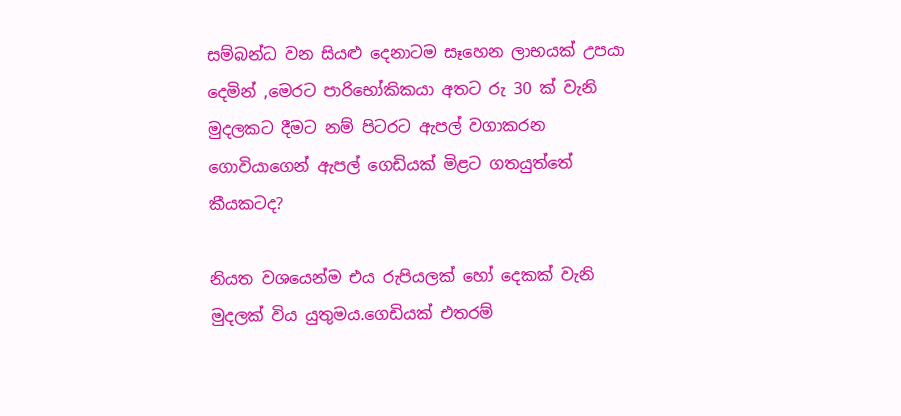සම්බන්ධ වන සියළු දෙනාටම සෑහෙන ලාභයක් උපයා දෙමින් ,මෙරට පාරිභෝකිකයා අතට රු 30 ක් වැනි මුදලකට දීමට නම් පිටරට ඇපල් වගාකරන ගොවියාගෙන් ඇපල් ගෙඩියක් මිළට ගතයුත්තේ කීයකටද?

නියත වශයෙන්ම එය රුපියලක් හෝ දෙකක් වැනි මුදලක් විය යුතුමය.ගෙඩියක් එතරම්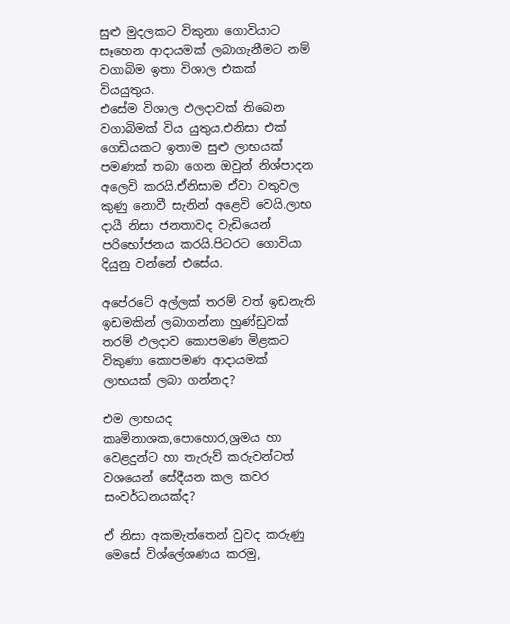සුළු මුදලකට විකුනා ගොවියාට සෑහෙන ආදායමක් ලබාගැනීමට නම් වගාබිම ඉතා විශාල එකක් වියයුතුය.
එසේම විශාල ඵලදාවක් තිබෙන වගාබිමක් විය යුතුය.එනිසා එක් ගෙඩියකට ඉතාම සුළු ලාභයක් පමණක් තබා ගෙන ඔවුන් නිශ්පාදන අලෙවි කරයි.ඒනිසාම ඒවා වතුවල කුණු නොවී සැනින් අළෙවි වෙයි.ලාභ දායී නිසා ජනතාවද වැඩියෙන් පරිභෝජනය කරයි.පිටරට ගොවියා දියුනු වන්නේ එසේය.

අපේරටේ අල්ලක් තරම් වත් ඉඩනැති ඉඩමකින් ලබාගන්නා හුණ්ඩුවක් තරම් ඵලදාව කොපමණ මිළකට විකුණා කොපමණ ආදායමක් ලාභයක් ලබා ගන්නද?

එම ලාභයද කෘමිනාශක,පොහොර,ශ්‍රමය හා වෙළදුන්ට හා තැරුව් කරුවන්ටත් වශයෙන් සේදීයන කල කවර සංවර්ධනයක්ද?

ඒ නිසා අකමැත්තෙන් වුවද කරුණු මෙසේ විශ්ලේශණය කරමු,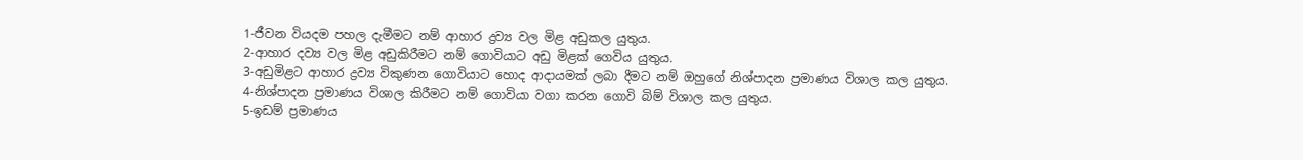1-ජීවන වියදම පහල දැමීමට නම් ආහාර ද්‍රව්‍ය වල මිළ අඩුකල යුතුය.
2-ආහාර දව්‍ය වල මිළ අඩුකිරීමට නම් ගොවියාට අඩු මිළක් ගෙවිය යුතුය.
3-අඩුමිළට ආහාර ද්‍රව්‍ය විකුණන ගොවියාට හොද ආදායමක් ලබා දීමට නම් ඔහුගේ නිශ්පාදන ප්‍රමාණය විශාල කල යුතුය.
4-නිශ්පාදන ප්‍රමාණය විශාල කිරීමට නම් ගොවියා වගා කරන ගොවි බිම් විශාල කල යුතුය.
5-ඉඩම් ප්‍රමාණය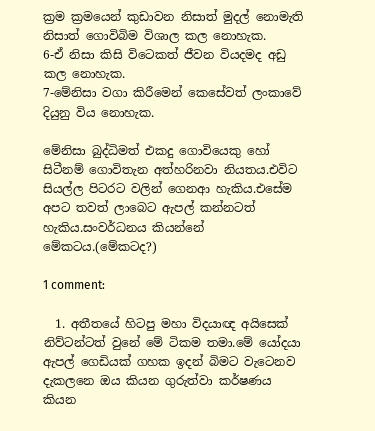ක්‍රම ක්‍රමයෙන් කුඩාවන නිසාත් මුදල් නොමැති නිසාත් ගොවිබිම විශාල කල නොහැක.
6-ඒ නිසා කිසි විටෙකත් ජීවන වියදමද අඩු කල නොහැක.
7-මේනිසා වගා කිරීමෙන් කෙසේවත් ලංකාවේ දියුනු විය නොහැක.

මේනිසා බුද්ධිමත් එකදු ගොවියෙකු හෝ සිටීනම් ගොවිතැන අත්හරිනවා නියතය.එවිට සියල්ල පිටරට වලින් ගෙනආ හැකිය.එසේම අපට තවත් ලාබෙට ඇපල් කන්නටත් හැකිය.සංවර්ධනය කියන්නේ මේකටය.(මේකටද?)

1 comment:

  1. අතීතයේ හිටපු මහා විදයාඥ අයිසෙක් නිව්ටන්ටත් වුනේ මේ ටිකම තමා.මේ යෝදයා ඇපල් ගෙඩියක් ගහක ඉදන් බිමට වැටෙනව දැකලනෙ ඔය කියන ගුරුත්වා කර්ෂණය කියන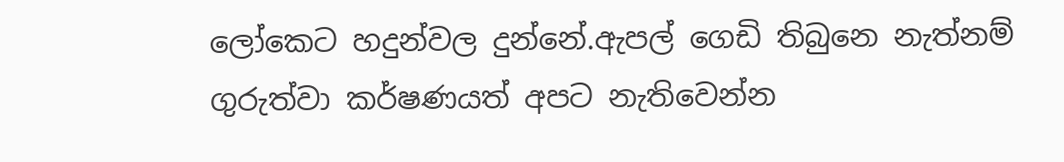ලෝකෙට හදුන්වල දුන්නේ.ඇපල් ගෙඩි තිබුනෙ නැත්නම් ගුරුත්වා කර්ෂණයත් අපට නැතිවෙන්න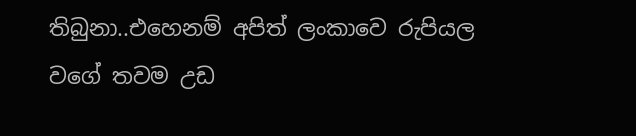තිබුනා..එහෙනම් අපිත් ලංකාවෙ රුපියල වගේ තවම උඩ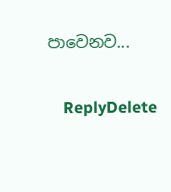පාවෙනව...

    ReplyDelete